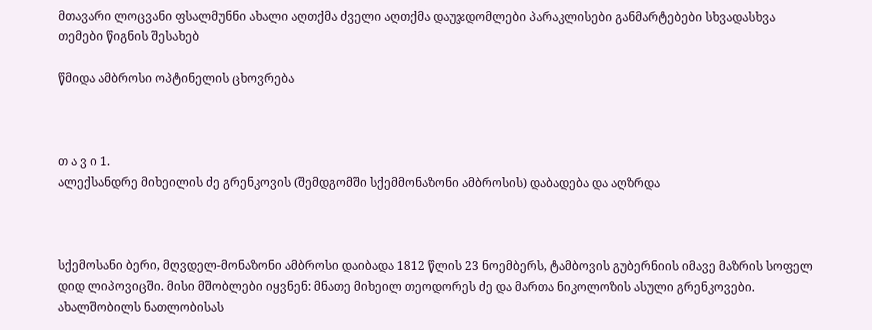მთავარი ლოცვანი ფსალმუნნი ახალი აღთქმა ძველი აღთქმა დაუჯდომლები პარაკლისები განმარტებები სხვადასხვა თემები წიგნის შესახებ

წმიდა ამბროსი ოპტინელის ცხოვრება



თ ა ვ ი 1.
ალექსანდრე მიხეილის ძე გრენკოვის (შემდგომში სქემმონაზონი ამბროსის) დაბადება და აღზრდა



სქემოსანი ბერი, მღვდელ-მონაზონი ამბროსი დაიბადა 1812 წლის 23 ნოემბერს, ტამბოვის გუბერნიის იმავე მაზრის სოფელ დიდ ლიპოვიცში. მისი მშობლები იყვნენ: მნათე მიხეილ თეოდორეს ძე და მართა ნიკოლოზის ასული გრენკოვები. ახალშობილს ნათლობისას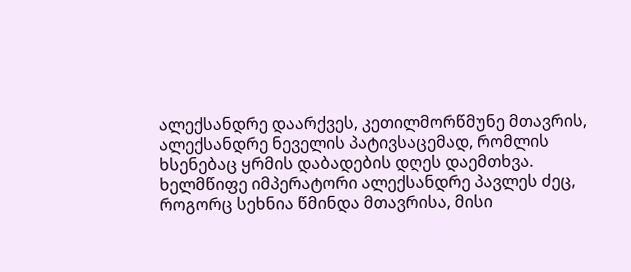ალექსანდრე დაარქვეს, კეთილმორწმუნე მთავრის, ალექსანდრე ნეველის პატივსაცემად, რომლის ხსენებაც ყრმის დაბადების დღეს დაემთხვა. ხელმწიფე იმპერატორი ალექსანდრე პავლეს ძეც, როგორც სეხნია წმინდა მთავრისა, მისი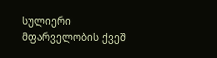სულიერი მფარველობის ქვეშ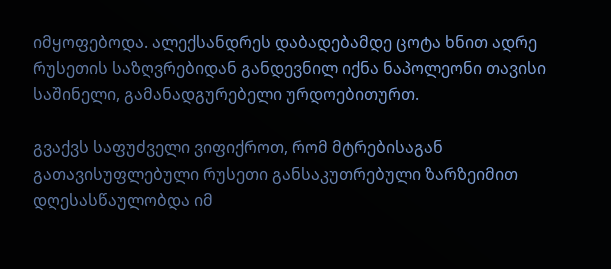იმყოფებოდა. ალექსანდრეს დაბადებამდე ცოტა ხნით ადრე რუსეთის საზღვრებიდან განდევნილ იქნა ნაპოლეონი თავისი საშინელი, გამანადგურებელი ურდოებითურთ.

გვაქვს საფუძველი ვიფიქროთ, რომ მტრებისაგან გათავისუფლებული რუსეთი განსაკუთრებული ზარზეიმით დღესასწაულობდა იმ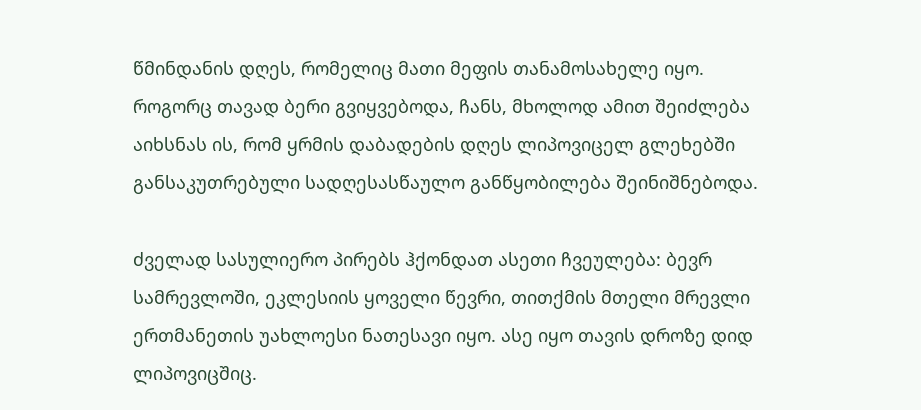წმინდანის დღეს, რომელიც მათი მეფის თანამოსახელე იყო. როგორც თავად ბერი გვიყვებოდა, ჩანს, მხოლოდ ამით შეიძლება აიხსნას ის, რომ ყრმის დაბადების დღეს ლიპოვიცელ გლეხებში განსაკუთრებული სადღესასწაულო განწყობილება შეინიშნებოდა.

ძველად სასულიერო პირებს ჰქონდათ ასეთი ჩვეულება: ბევრ სამრევლოში, ეკლესიის ყოველი წევრი, თითქმის მთელი მრევლი ერთმანეთის უახლოესი ნათესავი იყო. ასე იყო თავის დროზე დიდ ლიპოვიცშიც.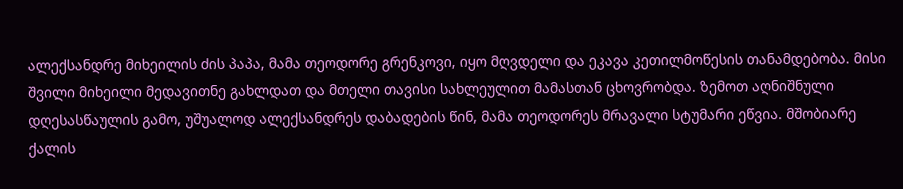ალექსანდრე მიხეილის ძის პაპა, მამა თეოდორე გრენკოვი, იყო მღვდელი და ეკავა კეთილმოწესის თანამდებობა. მისი შვილი მიხეილი მედავითნე გახლდათ და მთელი თავისი სახლეულით მამასთან ცხოვრობდა. ზემოთ აღნიშნული დღესასწაულის გამო, უშუალოდ ალექსანდრეს დაბადების წინ, მამა თეოდორეს მრავალი სტუმარი ეწვია. მშობიარე ქალის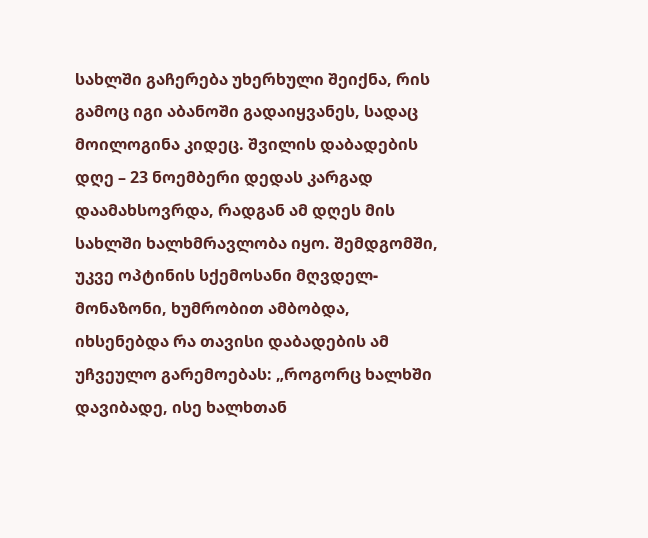სახლში გაჩერება უხერხული შეიქნა, რის გამოც იგი აბანოში გადაიყვანეს, სადაც მოილოგინა კიდეც. შვილის დაბადების დღე – 23 ნოემბერი დედას კარგად დაამახსოვრდა, რადგან ამ დღეს მის სახლში ხალხმრავლობა იყო. შემდგომში, უკვე ოპტინის სქემოსანი მღვდელ-მონაზონი, ხუმრობით ამბობდა, იხსენებდა რა თავისი დაბადების ამ უჩვეულო გარემოებას: „როგორც ხალხში დავიბადე, ისე ხალხთან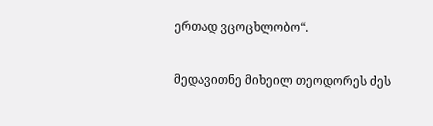ერთად ვცოცხლობო“.

მედავითნე მიხეილ თეოდორეს ძეს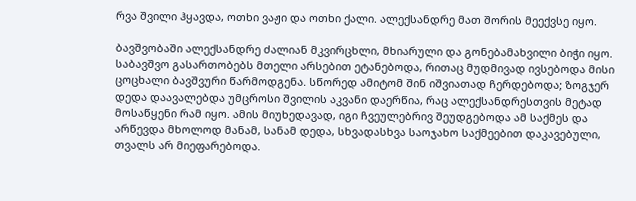რვა შვილი ჰყავდა, ოთხი ვაჟი და ოთხი ქალი. ალექსანდრე მათ შორის მეექვსე იყო.

ბავშვობაში ალექსანდრე ძალიან მკვირცხლი, მხიარული და გონებამახვილი ბიჭი იყო. საბავშვო გასართობებს მთელი არსებით ეტანებოდა, რითაც მუდმივად ივსებოდა მისი ცოცხალი ბავშვური წარმოდგენა. სწორედ ამიტომ შინ იშვიათად ჩერდებოდა; ზოგჯერ დედა დაავალებდა უმცროსი შვილის აკვანი დაერწია, რაც ალექსანდრესთვის მეტად მოსაწყენი რამ იყო. ამის მიუხედავად, იგი ჩვეულებრივ შეუდგებოდა ამ საქმეს და არწევდა მხოლოდ მანამ, სანამ დედა, სხვადასხვა საოჯახო საქმეებით დაკავებული, თვალს არ მიეფარებოდა.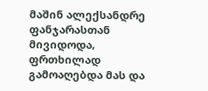მაშინ ალექსანდრე ფანჯარასთან მივიდოდა, ფრთხილად გამოაღებდა მას და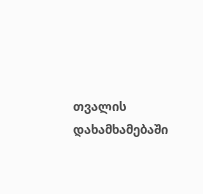თვალის დახამხამებაში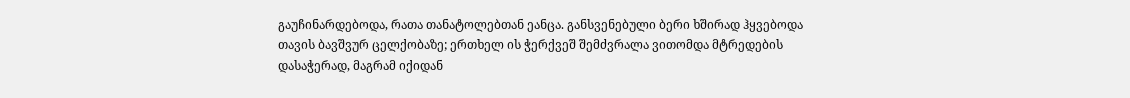გაუჩინარდებოდა, რათა თანატოლებთან ეანცა. განსვენებული ბერი ხშირად ჰყვებოდა თავის ბავშვურ ცელქობაზე; ერთხელ ის ჭერქვეშ შემძვრალა ვითომდა მტრედების დასაჭერად, მაგრამ იქიდან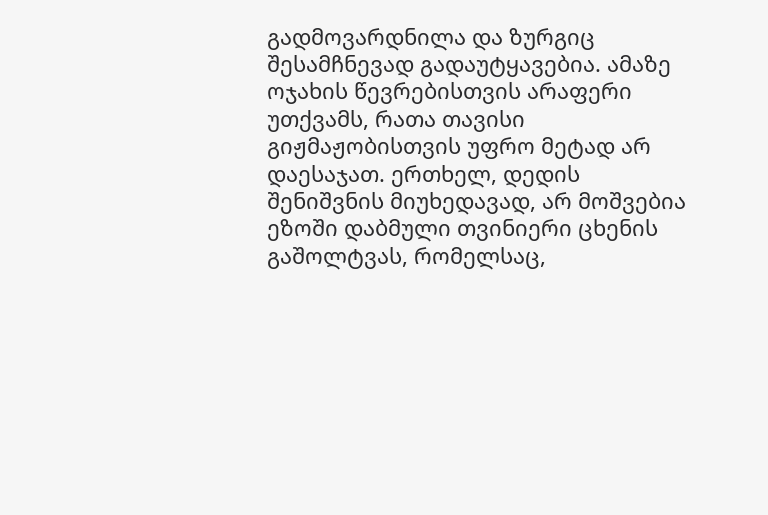გადმოვარდნილა და ზურგიც შესამჩნევად გადაუტყავებია. ამაზე ოჯახის წევრებისთვის არაფერი უთქვამს, რათა თავისი გიჟმაჟობისთვის უფრო მეტად არ დაესაჯათ. ერთხელ, დედის შენიშვნის მიუხედავად, არ მოშვებია ეზოში დაბმული თვინიერი ცხენის გაშოლტვას, რომელსაც,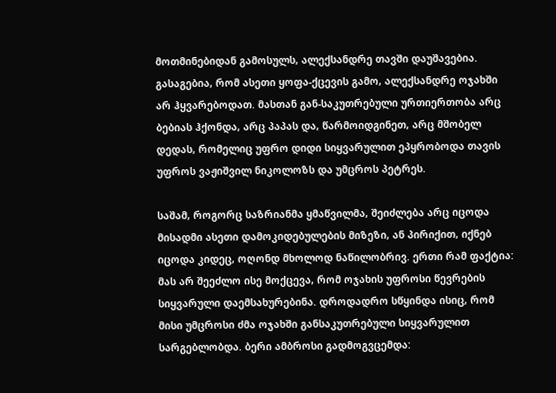მოთმინებიდან გამოსულს, ალექსანდრე თავში დაუშავებია. გასაგებია, რომ ასეთი ყოფა-ქცევის გამო, ალექსანდრე ოჯახში არ ჰყვარებოდათ. მასთან გან-საკუთრებული ურთიერთობა არც ბებიას ჰქონდა, არც პაპას და, წარმოიდგინეთ, არც მშობელ დედას, რომელიც უფრო დიდი სიყვარულით ეპყრობოდა თავის უფროს ვაჟიშვილ ნიკოლოზს და უმცროს პეტრეს.

საშამ, როგორც საზრიანმა ყმაწვილმა, შეიძლება არც იცოდა მისადმი ასეთი დამოკიდებულების მიზეზი, ან პირიქით, იქნებ იცოდა კიდეც, ოღონდ მხოლოდ ნაწილობრივ. ერთი რამ ფაქტია: მას არ შეეძლო ისე მოქცევა, რომ ოჯახის უფროსი წევრების სიყვარული დაემსახურებინა. დროდადრო სწყინდა ისიც, რომ მისი უმცროსი ძმა ოჯახში განსაკუთრებული სიყვარულით სარგებლობდა. ბერი ამბროსი გადმოგვცემდა: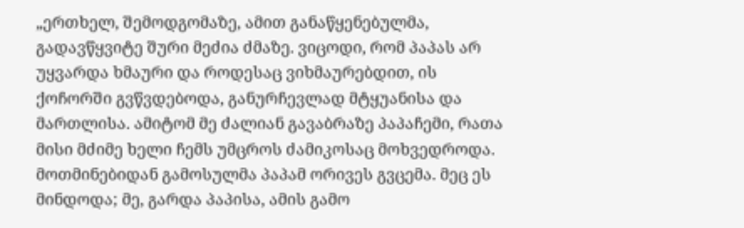„ერთხელ, შემოდგომაზე, ამით განაწყენებულმა, გადავწყვიტე შური მეძია ძმაზე. ვიცოდი, რომ პაპას არ უყვარდა ხმაური და როდესაც ვიხმაურებდით, ის ქოჩორში გვწვდებოდა, განურჩევლად მტყუანისა და მართლისა. ამიტომ მე ძალიან გავაბრაზე პაპაჩემი, რათა მისი მძიმე ხელი ჩემს უმცროს ძამიკოსაც მოხვედროდა. მოთმინებიდან გამოსულმა პაპამ ორივეს გვცემა. მეც ეს მინდოდა; მე, გარდა პაპისა, ამის გამო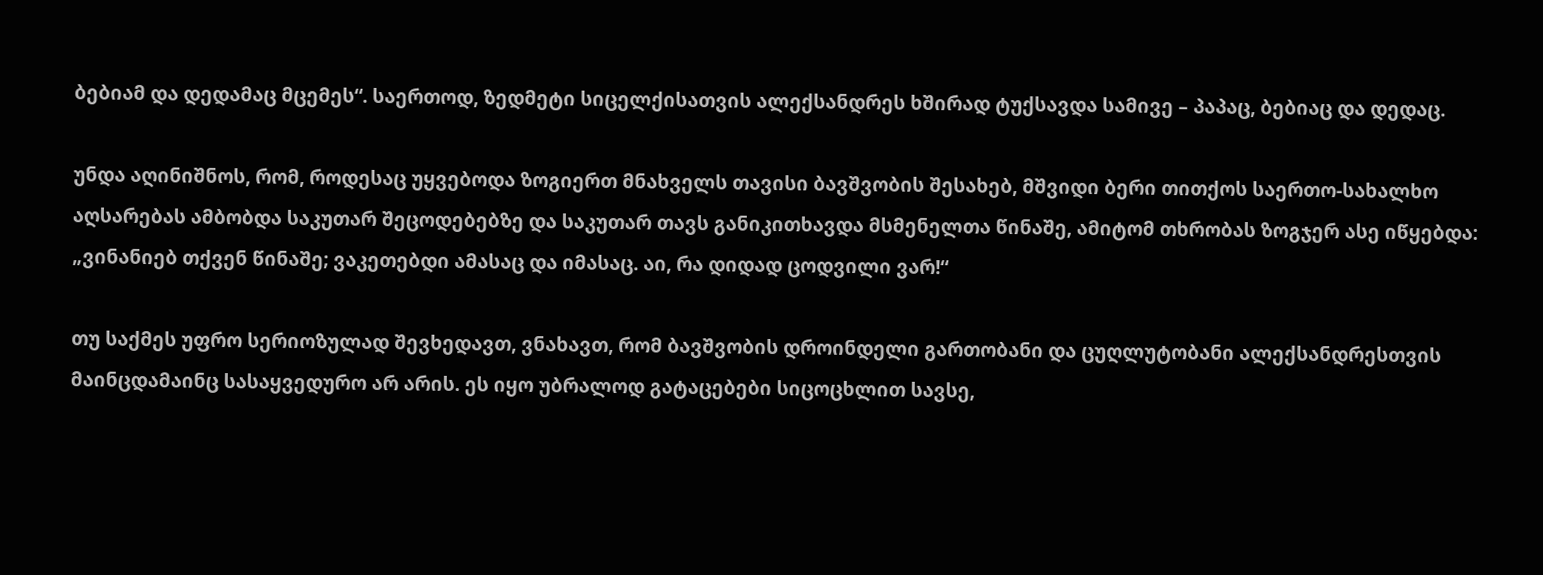ბებიამ და დედამაც მცემეს“. საერთოდ, ზედმეტი სიცელქისათვის ალექსანდრეს ხშირად ტუქსავდა სამივე – პაპაც, ბებიაც და დედაც.

უნდა აღინიშნოს, რომ, როდესაც უყვებოდა ზოგიერთ მნახველს თავისი ბავშვობის შესახებ, მშვიდი ბერი თითქოს საერთო-სახალხო აღსარებას ამბობდა საკუთარ შეცოდებებზე და საკუთარ თავს განიკითხავდა მსმენელთა წინაშე, ამიტომ თხრობას ზოგჯერ ასე იწყებდა: „ვინანიებ თქვენ წინაშე; ვაკეთებდი ამასაც და იმასაც. აი, რა დიდად ცოდვილი ვარ!“

თუ საქმეს უფრო სერიოზულად შევხედავთ, ვნახავთ, რომ ბავშვობის დროინდელი გართობანი და ცუღლუტობანი ალექსანდრესთვის მაინცდამაინც სასაყვედურო არ არის. ეს იყო უბრალოდ გატაცებები სიცოცხლით სავსე,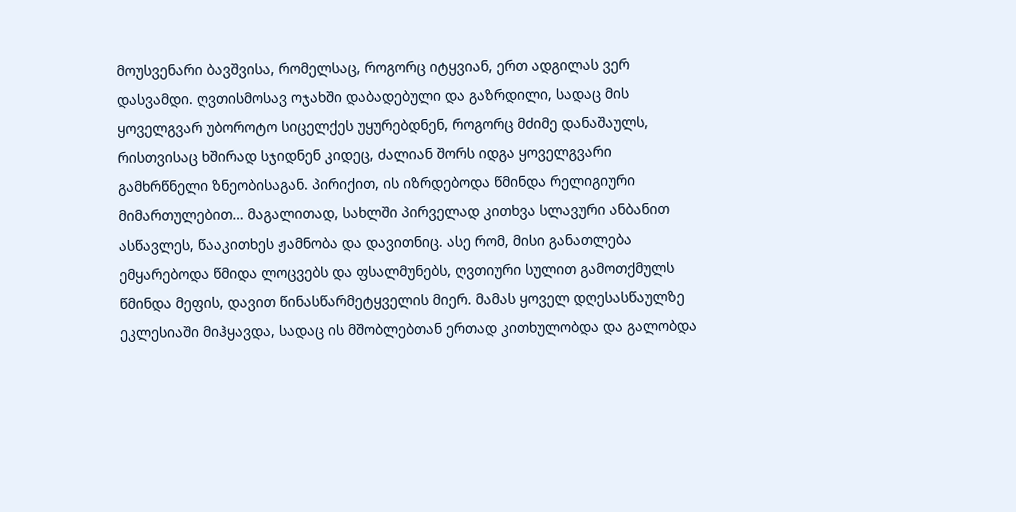მოუსვენარი ბავშვისა, რომელსაც, როგორც იტყვიან, ერთ ადგილას ვერ დასვამდი. ღვთისმოსავ ოჯახში დაბადებული და გაზრდილი, სადაც მის ყოველგვარ უბოროტო სიცელქეს უყურებდნენ, როგორც მძიმე დანაშაულს, რისთვისაც ხშირად სჯიდნენ კიდეც, ძალიან შორს იდგა ყოველგვარი გამხრწნელი ზნეობისაგან. პირიქით, ის იზრდებოდა წმინდა რელიგიური მიმართულებით… მაგალითად, სახლში პირველად კითხვა სლავური ანბანით ასწავლეს, წააკითხეს ჟამნობა და დავითნიც. ასე რომ, მისი განათლება ემყარებოდა წმიდა ლოცვებს და ფსალმუნებს, ღვთიური სულით გამოთქმულს წმინდა მეფის, დავით წინასწარმეტყველის მიერ. მამას ყოველ დღესასწაულზე ეკლესიაში მიჰყავდა, სადაც ის მშობლებთან ერთად კითხულობდა და გალობდა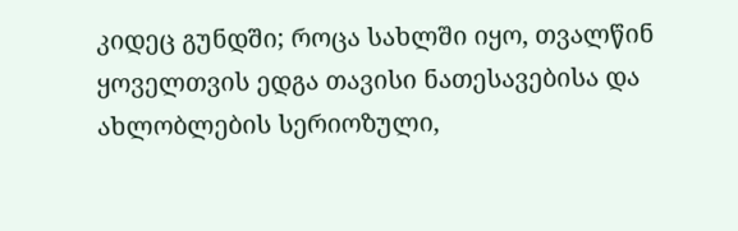კიდეც გუნდში; როცა სახლში იყო, თვალწინ ყოველთვის ედგა თავისი ნათესავებისა და ახლობლების სერიოზული,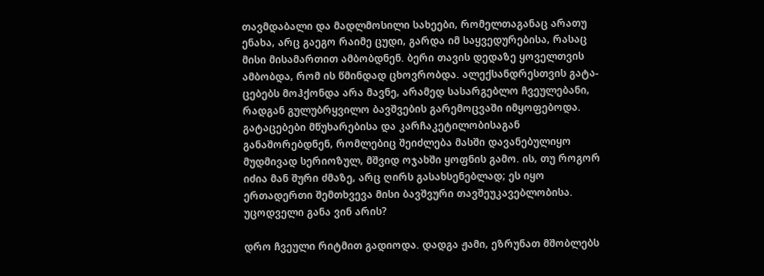თავმდაბალი და მადლმოსილი სახეები, რომელთაგანაც არათუ ენახა, არც გაეგო რაიმე ცუდი, გარდა იმ საყვედურებისა, რასაც მისი მისამართით ამბობდნენ. ბერი თავის დედაზე ყოველთვის ამბობდა, რომ ის წმინდად ცხოვრობდა. ალექსანდრესთვის გატა-ცებებს მოჰქონდა არა მავნე, არამედ სასარგებლო ჩვეულებანი, რადგან გულუბრყვილო ბავშვების გარემოცვაში იმყოფებოდა. გატაცებები მწუხარებისა და კარჩაკეტილობისაგან განაშორებდნენ, რომლებიც შეიძლება მასში დავანებულიყო მუდმივად სერიოზულ, მშვიდ ოჯახში ყოფნის გამო. ის, თუ როგორ იძია მან შური ძმაზე, არც ღირს გასახსენებლად; ეს იყო ერთადერთი შემთხვევა მისი ბავშვური თავშეუკავებლობისა. უცოდველი განა ვინ არის?

დრო ჩვეული რიტმით გადიოდა. დადგა ჟამი, ეზრუნათ მშობლებს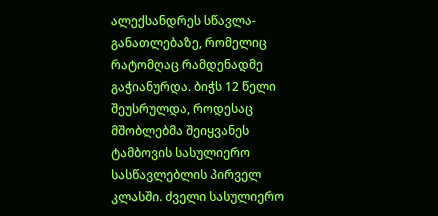ალექსანდრეს სწავლა-განათლებაზე, რომელიც რატომღაც რამდენადმე გაჭიანურდა. ბიჭს 12 წელი შეუსრულდა, როდესაც მშობლებმა შეიყვანეს ტამბოვის სასულიერო სასწავლებლის პირველ კლასში. ძველი სასულიერო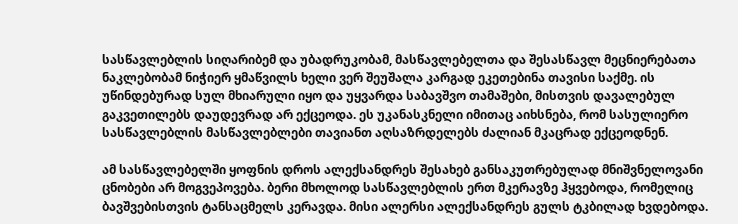სასწავლებლის სიღარიბემ და უბადრუკობამ, მასწავლებელთა და შესასწავლ მეცნიერებათა ნაკლებობამ ნიჭიერ ყმაწვილს ხელი ვერ შეუშალა კარგად ეკეთებინა თავისი საქმე. ის უწინდებურად სულ მხიარული იყო და უყვარდა საბავშვო თამაშები, მისთვის დავალებულ გაკვეთილებს დაუდევრად არ ექცეოდა. ეს უკანასკნელი იმითაც აიხსნება, რომ სასულიერო სასწავლებლის მასწავლებლები თავიანთ აღსაზრდელებს ძალიან მკაცრად ექცეოდნენ.

ამ სასწავლებელში ყოფნის დროს ალექსანდრეს შესახებ განსაკუთრებულად მნიშვნელოვანი ცნობები არ მოგვეპოვება. ბერი მხოლოდ სასწავლებლის ერთ მკერავზე ჰყვებოდა, რომელიც ბავშვებისთვის ტანსაცმელს კერავდა. მისი ალერსი ალექსანდრეს გულს ტკბილად ხვდებოდა.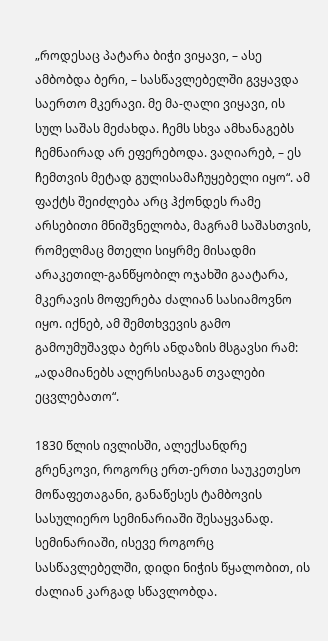„როდესაც პატარა ბიჭი ვიყავი, – ასე ამბობდა ბერი, – სასწავლებელში გვყავდა საერთო მკერავი. მე მა-ღალი ვიყავი, ის სულ საშას მეძახდა. ჩემს სხვა ამხანაგებს ჩემნაირად არ ეფერებოდა. ვაღიარებ, – ეს ჩემთვის მეტად გულისამაჩუყებელი იყო“. ამ ფაქტს შეიძლება არც ჰქონდეს რამე არსებითი მნიშვნელობა, მაგრამ საშასთვის, რომელმაც მთელი სიყრმე მისადმი არაკეთილ-განწყობილ ოჯახში გაატარა, მკერავის მოფერება ძალიან სასიამოვნო იყო. იქნებ, ამ შემთხვევის გამო გამოუმუშავდა ბერს ანდაზის მსგავსი რამ: „ადამიანებს ალერსისაგან თვალები ეცვლებათო“.

1830 წლის ივლისში, ალექსანდრე გრენკოვი, როგორც ერთ-ერთი საუკეთესო მოწაფეთაგანი, განაწესეს ტამბოვის სასულიერო სემინარიაში შესაყვანად. სემინარიაში, ისევე როგორც სასწავლებელში, დიდი ნიჭის წყალობით, ის ძალიან კარგად სწავლობდა.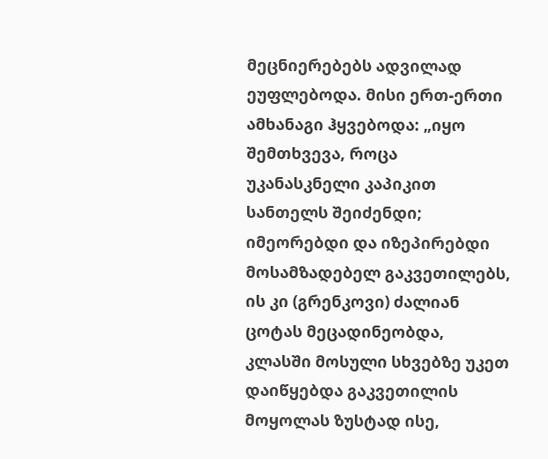მეცნიერებებს ადვილად ეუფლებოდა. მისი ერთ-ერთი ამხანაგი ჰყვებოდა: „იყო შემთხვევა, როცა უკანასკნელი კაპიკით სანთელს შეიძენდი; იმეორებდი და იზეპირებდი მოსამზადებელ გაკვეთილებს, ის კი (გრენკოვი) ძალიან ცოტას მეცადინეობდა, კლასში მოსული სხვებზე უკეთ დაიწყებდა გაკვეთილის მოყოლას ზუსტად ისე,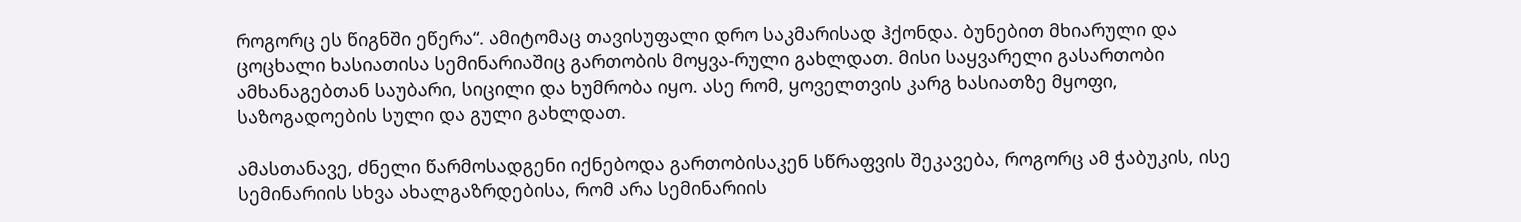როგორც ეს წიგნში ეწერა“. ამიტომაც თავისუფალი დრო საკმარისად ჰქონდა. ბუნებით მხიარული და ცოცხალი ხასიათისა სემინარიაშიც გართობის მოყვა-რული გახლდათ. მისი საყვარელი გასართობი ამხანაგებთან საუბარი, სიცილი და ხუმრობა იყო. ასე რომ, ყოველთვის კარგ ხასიათზე მყოფი, საზოგადოების სული და გული გახლდათ.

ამასთანავე, ძნელი წარმოსადგენი იქნებოდა გართობისაკენ სწრაფვის შეკავება, როგორც ამ ჭაბუკის, ისე სემინარიის სხვა ახალგაზრდებისა, რომ არა სემინარიის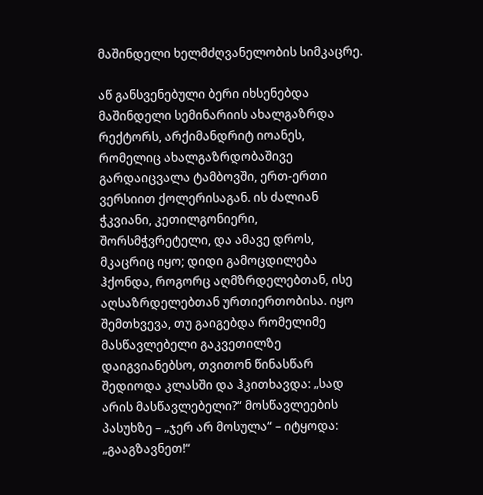მაშინდელი ხელმძღვანელობის სიმკაცრე.

აწ განსვენებული ბერი იხსენებდა მაშინდელი სემინარიის ახალგაზრდა რექტორს, არქიმანდრიტ იოანეს, რომელიც ახალგაზრდობაშივე გარდაიცვალა ტამბოვში, ერთ-ერთი ვერსიით ქოლერისაგან. ის ძალიან ჭკვიანი, კეთილგონიერი, შორსმჭვრეტელი, და ამავე დროს, მკაცრიც იყო; დიდი გამოცდილება ჰქონდა, როგორც აღმზრდელებთან, ისე აღსაზრდელებთან ურთიერთობისა. იყო შემთხვევა, თუ გაიგებდა რომელიმე მასწავლებელი გაკვეთილზე დაიგვიანებსო, თვითონ წინასწარ შედიოდა კლასში და ჰკითხავდა: „სად არის მასწავლებელი?“ მოსწავლეების პასუხზე – „ჯერ არ მოსულა“ – იტყოდა: „გააგზავნეთ!“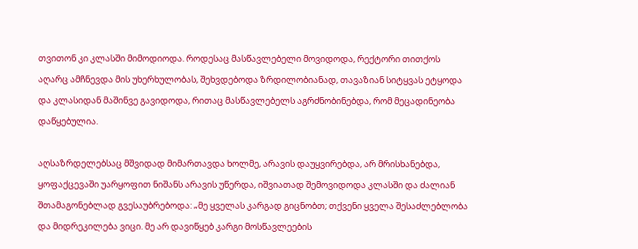თვითონ კი კლასში მიმოდიოდა. როდესაც მასწავლებელი მოვიდოდა, რექტორი თითქოს აღარც ამჩნევდა მის უხერხულობას, შეხვდებოდა ზრდილობიანად, თავაზიან სიტყვას ეტყოდა და კლასიდან მაშინვე გავიდოდა, რითაც მასწავლებელს აგრძნობინებდა, რომ მეცადინეობა დაწყებულია.

აღსაზრდელებსაც მშვიდად მიმართავდა ხოლმე, არავის დაუყვირებდა, არ მრისხანებდა, ყოფაქცევაში უარყოფით ნიშანს არავის უწერდა, იშვიათად შემოვიდოდა კლასში და ძალიან შთამაგონებლად გვესაუბრებოდა: „მე ყველას კარგად გიცნობთ; თქვენი ყველა შესაძლებლობა და მიდრეკილება ვიცი. მე არ დავიწყებ კარგი მოსწავლეების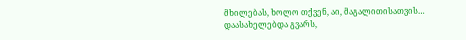მხილებას, ხოლო თქვენ, აი, მაგალითისათვის… დაასახელებდა გვარს,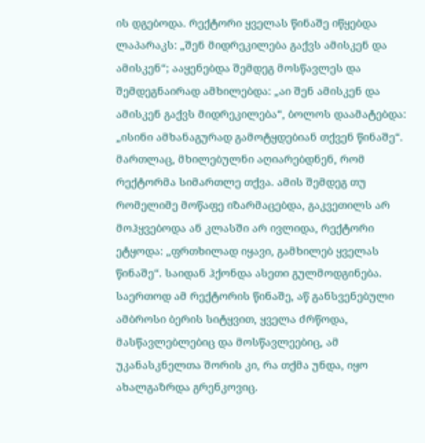ის დგებოდა. რექტორი ყველას წინაშე იწყებდა ლაპარაკს: „შენ მიდრეკილება გაქვს ამისკენ და ამისკენ“; ააყენებდა შემდეგ მოსწავლეს და შემდეგნაირად ამხილებდა: „აი შენ ამისკენ და ამისკენ გაქვს მიდრეკილება“, ბოლოს დაამატებდა: „ისინი ამხანაგურად გამოტყდებიან თქვენ წინაშე“. მართლაც, მხილებულნი აღიარებდნენ, რომ რექტორმა სიმართლე თქვა. ამის შემდეგ თუ რომელიმე მოწაფე იზარმაცებდა, გაკვეთილს არ მოჰყვებოდა ან კლასში არ ივლიდა, რექტორი ეტყოდა: „ფრთხილად იყავი, გამხილებ ყველას წინაშე“. საიდან ჰქონდა ასეთი გულმოდგინება. საერთოდ ამ რექტორის წინაშე, აწ განსვენებული ამბროსი ბერის სიტყვით, ყველა ძრწოდა, მასწავლებლებიც და მოსწავლეებიც, ამ უკანასკნელთა შორის კი, რა თქმა უნდა, იყო ახალგაზრდა გრენკოვიც.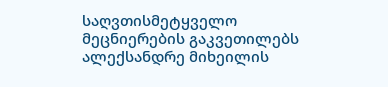საღვთისმეტყველო მეცნიერების გაკვეთილებს ალექსანდრე მიხეილის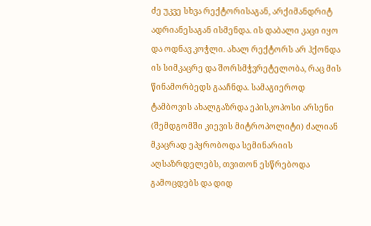ძე უკვე სხვა რექტორისაგან, არქიმანდრიტ ადრიანესაგან ისმენდა. ის დაბალი კაცი იყო და ოდნავ კოჭლი. ახალ რექტორს არ ჰქონდა ის სიმკაცრე და შორსმჭვრეტელობა, რაც მის წინამორბედს გააჩნდა. სამაგიეროდ ტამბოვის ახალგაზრდა ეპისკოპოსი არსენი (შემდგომში კიევის მიტროპოლიტი) ძალიან მკაცრად ეპყრობოდა სემინარიის აღსაზრდელებს, თვითონ ესწრებოდა გამოცდებს და დიდ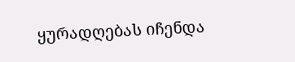ყურადღებას იჩენდა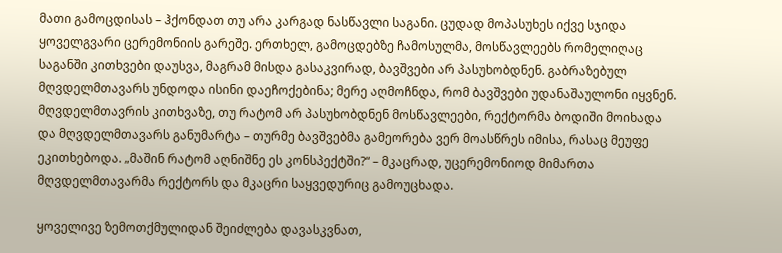მათი გამოცდისას – ჰქონდათ თუ არა კარგად ნასწავლი საგანი. ცუდად მოპასუხეს იქვე სჯიდა ყოველგვარი ცერემონიის გარეშე. ერთხელ, გამოცდებზე ჩამოსულმა, მოსწავლეებს რომელიღაც საგანში კითხვები დაუსვა, მაგრამ მისდა გასაკვირად, ბავშვები არ პასუხობდნენ. გაბრაზებულ მღვდელმთავარს უნდოდა ისინი დაეჩოქებინა; მერე აღმოჩნდა, რომ ბავშვები უდანაშაულონი იყვნენ. მღვდელმთავრის კითხვაზე, თუ რატომ არ პასუხობდნენ მოსწავლეები, რექტორმა ბოდიში მოიხადა და მღვდელმთავარს განუმარტა – თურმე ბავშვებმა გამეორება ვერ მოასწრეს იმისა, რასაც მეუფე ეკითხებოდა. „მაშინ რატომ აღნიშნე ეს კონსპექტში?“ – მკაცრად, უცერემონიოდ მიმართა მღვდელმთავარმა რექტორს და მკაცრი საყვედურიც გამოუცხადა.

ყოველივე ზემოთქმულიდან შეიძლება დავასკვნათ,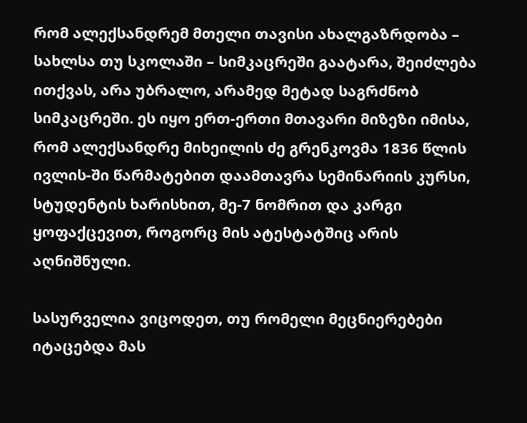რომ ალექსანდრემ მთელი თავისი ახალგაზრდობა – სახლსა თუ სკოლაში – სიმკაცრეში გაატარა, შეიძლება ითქვას, არა უბრალო, არამედ მეტად საგრძნობ სიმკაცრეში. ეს იყო ერთ-ერთი მთავარი მიზეზი იმისა, რომ ალექსანდრე მიხეილის ძე გრენკოვმა 1836 წლის ივლის-ში წარმატებით დაამთავრა სემინარიის კურსი, სტუდენტის ხარისხით, მე-7 ნომრით და კარგი ყოფაქცევით, როგორც მის ატესტატშიც არის აღნიშნული.

სასურველია ვიცოდეთ, თუ რომელი მეცნიერებები იტაცებდა მას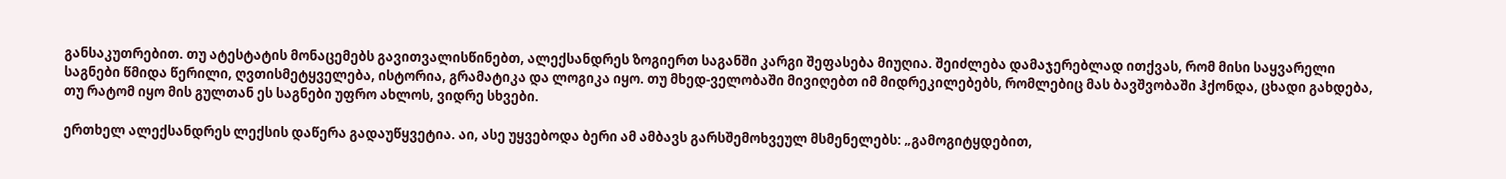განსაკუთრებით. თუ ატესტატის მონაცემებს გავითვალისწინებთ, ალექსანდრეს ზოგიერთ საგანში კარგი შეფასება მიუღია. შეიძლება დამაჯერებლად ითქვას, რომ მისი საყვარელი საგნები წმიდა წერილი, ღვთისმეტყველება, ისტორია, გრამატიკა და ლოგიკა იყო. თუ მხედ-ველობაში მივიღებთ იმ მიდრეკილებებს, რომლებიც მას ბავშვობაში ჰქონდა, ცხადი გახდება, თუ რატომ იყო მის გულთან ეს საგნები უფრო ახლოს, ვიდრე სხვები.

ერთხელ ალექსანდრეს ლექსის დაწერა გადაუწყვეტია. აი, ასე უყვებოდა ბერი ამ ამბავს გარსშემოხვეულ მსმენელებს: „გამოგიტყდებით,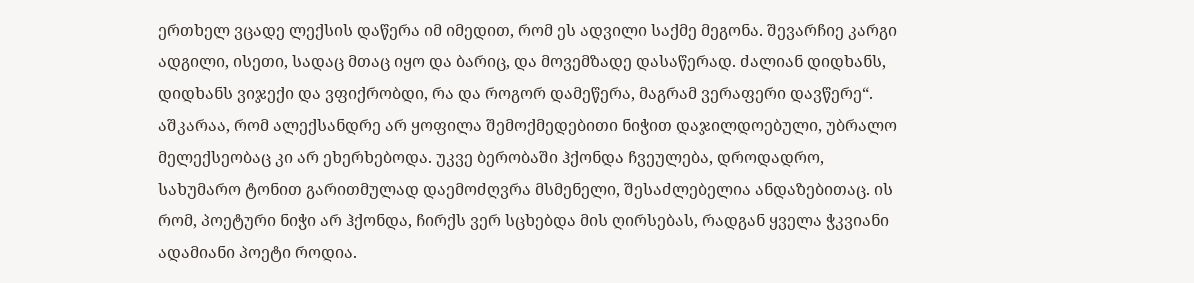ერთხელ ვცადე ლექსის დაწერა იმ იმედით, რომ ეს ადვილი საქმე მეგონა. შევარჩიე კარგი ადგილი, ისეთი, სადაც მთაც იყო და ბარიც, და მოვემზადე დასაწერად. ძალიან დიდხანს, დიდხანს ვიჯექი და ვფიქრობდი, რა და როგორ დამეწერა, მაგრამ ვერაფერი დავწერე“. აშკარაა, რომ ალექსანდრე არ ყოფილა შემოქმედებითი ნიჭით დაჯილდოებული, უბრალო მელექსეობაც კი არ ეხერხებოდა. უკვე ბერობაში ჰქონდა ჩვეულება, დროდადრო, სახუმარო ტონით გარითმულად დაემოძღვრა მსმენელი, შესაძლებელია ანდაზებითაც. ის რომ, პოეტური ნიჭი არ ჰქონდა, ჩირქს ვერ სცხებდა მის ღირსებას, რადგან ყველა ჭკვიანი ადამიანი პოეტი როდია.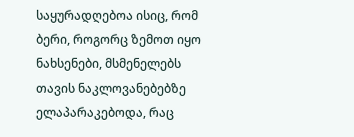საყურადღებოა ისიც, რომ ბერი, როგორც ზემოთ იყო ნახსენები, მსმენელებს თავის ნაკლოვანებებზე ელაპარაკებოდა, რაც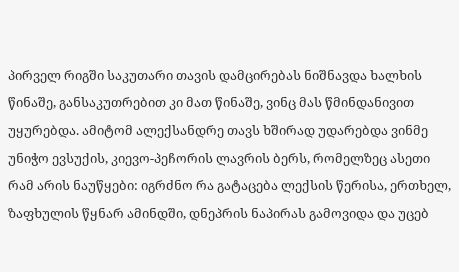პირველ რიგში საკუთარი თავის დამცირებას ნიშნავდა ხალხის წინაშე, განსაკუთრებით კი მათ წინაშე, ვინც მას წმინდანივით უყურებდა. ამიტომ ალექსანდრე თავს ხშირად უდარებდა ვინმე უნიჭო ევსუქის, კიევო-პეჩორის ლავრის ბერს, რომელზეც ასეთი რამ არის ნაუწყები: იგრძნო რა გატაცება ლექსის წერისა, ერთხელ, ზაფხულის წყნარ ამინდში, დნეპრის ნაპირას გამოვიდა და უცებ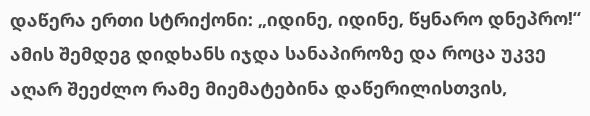დაწერა ერთი სტრიქონი: „იდინე, იდინე, წყნარო დნეპრო!“ ამის შემდეგ დიდხანს იჯდა სანაპიროზე და როცა უკვე აღარ შეეძლო რამე მიემატებინა დაწერილისთვის,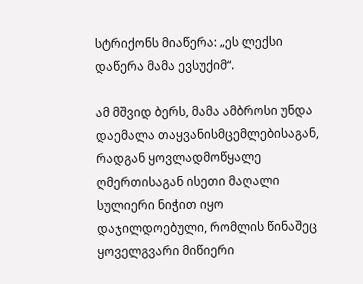სტრიქონს მიაწერა: „ეს ლექსი დაწერა მამა ევსუქიმ“.

ამ მშვიდ ბერს, მამა ამბროსი უნდა დაემალა თაყვანისმცემლებისაგან, რადგან ყოვლადმოწყალე ღმერთისაგან ისეთი მაღალი სულიერი ნიჭით იყო დაჯილდოებული, რომლის წინაშეც ყოველგვარი მიწიერი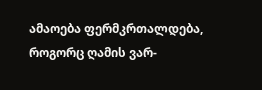ამაოება ფერმკრთალდება, როგორც ღამის ვარ-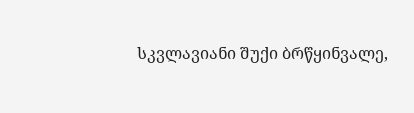სკვლავიანი შუქი ბრწყინვალე,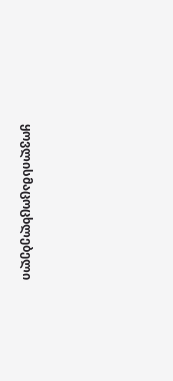ყოვლისმაცოცხლებელი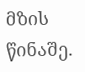მზის წინაშე.